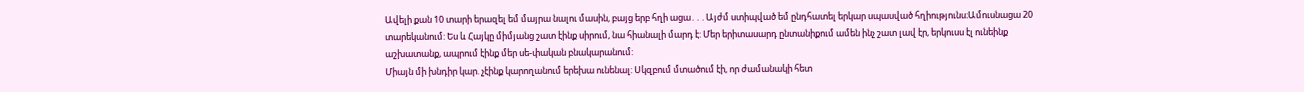Ավելի քան 10 տարի երազել եմ մայրա նալու մասին, բայց երբ հղի ացա․․․Այժմ ստիպված եմ ընդհատել երկար սպասված հղիությունս։Ամուսնացա 20 տարեկանում: Ես և Հայկը միմյանց շատ էինք սիրում, նա հիանալի մարդ է: Մեր երիտասարդ ընտանիքում ամեն ինչ շատ լավ էր, երկուսս էլ ունեինք աշխատանք, ապրում էինք մեր սե-փական բնակարանում:
Միայն մի խնդիր կար. չէինք կարողանում երեխա ունենալ: Սկզբում մտածում էի, որ ժամանակի հետ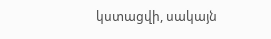կստացվի, սակայն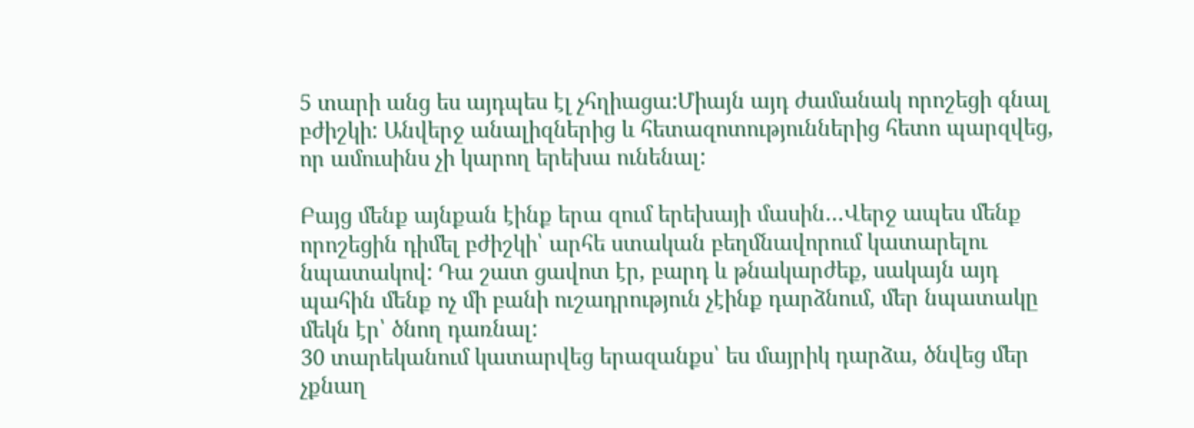5 տարի անց ես այդպես էլ չհղիացա:Միայն այդ ժամանակ որոշեցի գնալ բժիշկի: Անվերջ անալիզներից և հետազոտություններից հետո պարզվեց, որ ամուսինս չի կարող երեխա ունենալ:

Բայց մենք այնքան էինք երա զում երեխայի մասին…Վերջ ապես մենք որոշեցին դիմել բժիշկի՝ արհե ստական բեղմնավորում կատարելու նպատակով: Դա շատ ցավոտ էր, բարդ և թնակարժեք, սակայն այդ պահին մենք ոչ մի բանի ուշադրություն չէինք դարձնում, մեր նպատակը մեկն էր՝ ծնող դառնալ:
30 տարեկանում կատարվեց երազանքս՝ ես մայրիկ դարձա, ծնվեց մեր չքնաղ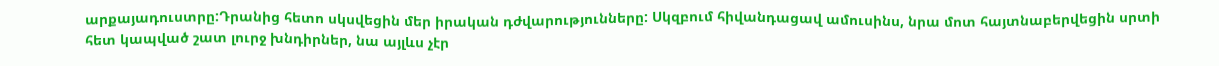արքայադուստրը:Դրանից հետո սկսվեցին մեր իրական դժվարությունները: Սկզբում հիվանդացավ ամուսինս, նրա մոտ հայտնաբերվեցին սրտի հետ կապված շատ լուրջ խնդիրներ, նա այլևս չէր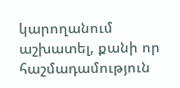կարողանում աշխատել, քանի որ հաշմադամություն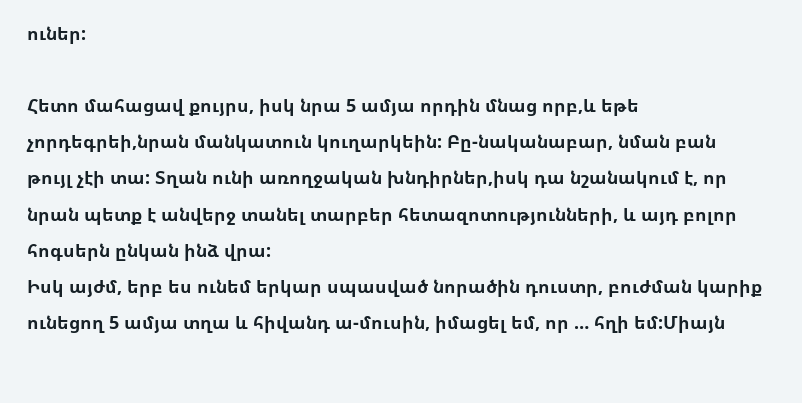ուներ:

Հետո մահացավ քույրս, իսկ նրա 5 ամյա որդին մնաց որբ,և եթե չորդեգրեի,նրան մանկատուն կուղարկեին: Բը-նականաբար, նման բան թույլ չէի տա: Տղան ունի առողջական խնդիրներ,իսկ դա նշանակում է, որ նրան պետք է անվերջ տանել տարբեր հետազոտությունների, և այդ բոլոր հոգսերն ընկան ինձ վրա:
Իսկ այժմ, երբ ես ունեմ երկար սպասված նորածին դուստր, բուժման կարիք ունեցող 5 ամյա տղա և հիվանդ ա-մուսին, իմացել եմ, որ … հղի եմ:Միայն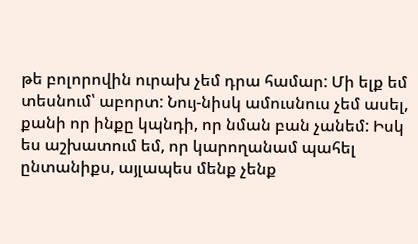թե բոլորովին ուրախ չեմ դրա համար: Մի ելք եմ տեսնում՝ աբորտ: Նույ-նիսկ ամուսնուս չեմ ասել, քանի որ ինքը կպնդի, որ նման բան չանեմ: Իսկ ես աշխատում եմ, որ կարողանամ պահել ընտանիքս, այլապես մենք չենք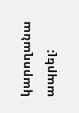կարողանա ապրել: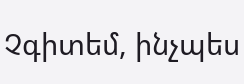Չգիտեմ, ինչպես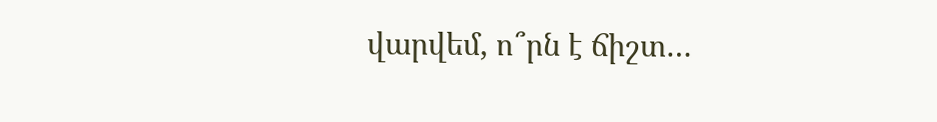վարվեմ, ո՞րն է ճիշտ…